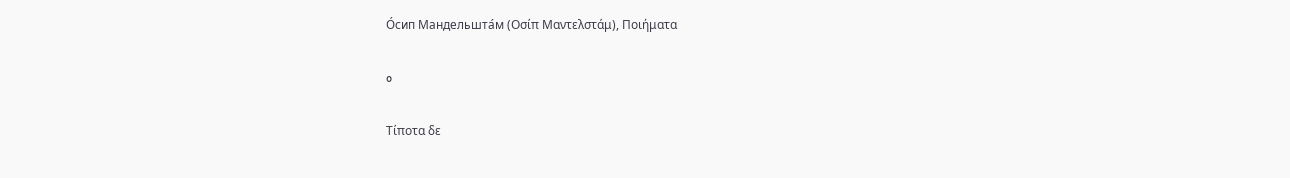О́сип Мандельшта́м (Οσίπ Μαντελστάμ), Ποιήματα

o

Τίποτα δε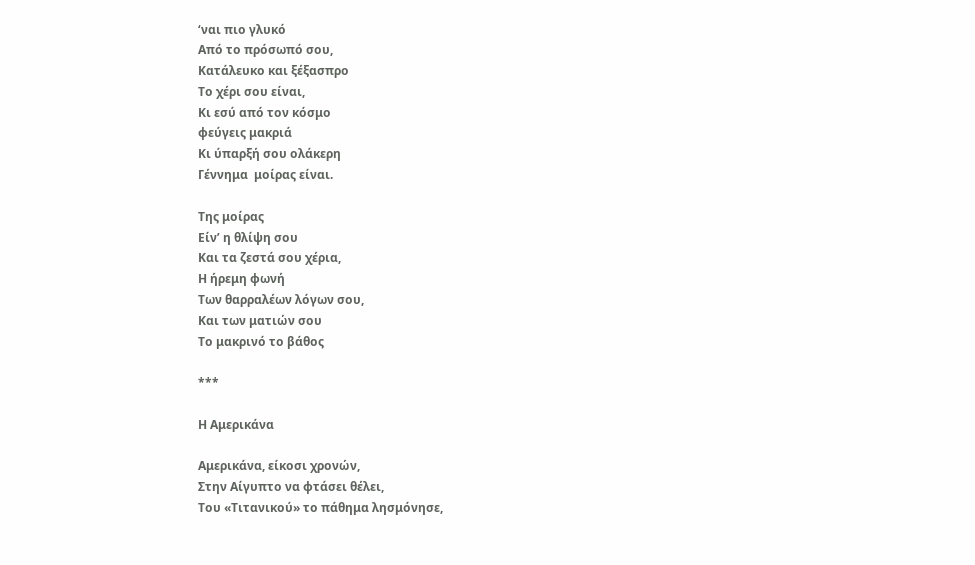‘ναι πιο γλυκό
Από το πρόσωπό σου,
Κατάλευκο και ξέξασπρο
Το χέρι σου είναι,
Κι εσύ από τον κόσμο
φεύγεις μακριά
Κι ύπαρξή σου ολάκερη
Γέννημα  μοίρας είναι.

Της μοίρας
Είν’ η θλίψη σου
Και τα ζεστά σου χέρια,
Η ήρεμη φωνή
Των θαρραλέων λόγων σου,
Και των ματιών σου
Το μακρινό το βάθος

***

Η Αμερικάνα

Αμερικάνα, είκοσι χρονών,
Στην Αίγυπτο να φτάσει θέλει,
Του «Τιτανικού» το πάθημα λησμόνησε,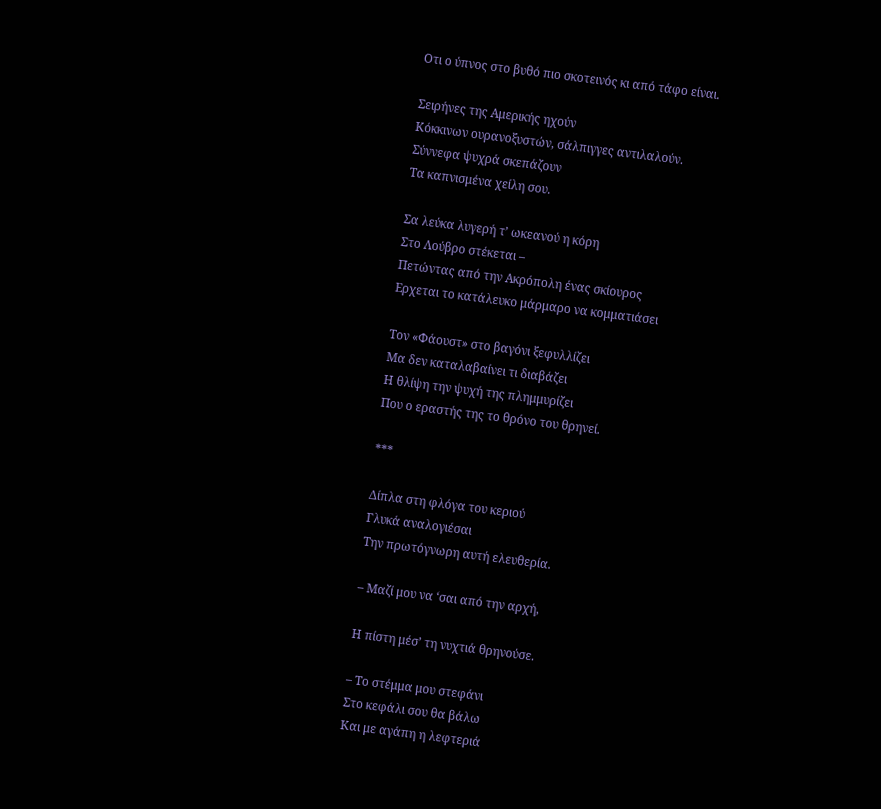Οτι ο ύπνος στο βυθό πιο σκοτεινός κι από τάφο είναι.

Σειρήνες της Αμερικής ηχούν
Κόκκινων ουρανοξυστών, σάλπιγγες αντιλαλούν.
Σύννεφα ψυχρά σκεπάζουν
Τα καπνισμένα χείλη σου.

Σα λεύκα λυγερή τ’ ωκεανού η κόρη
Στο Λούβρο στέκεται –
Πετώντας από την Ακρόπολη ένας σκίουρος
Ερχεται το κατάλευκο μάρμαρο να κομματιάσει

Τον «Φάουστ» στο βαγόνι ξεφυλλίζει
Μα δεν καταλαβαίνει τι διαβάζει
Η θλίψη την ψυχή της πλημμυρίζει
Που ο εραστής της το θρόνο του θρηνεί.

***

Δίπλα στη φλόγα του κεριού
Γλυκά αναλογιέσαι
Την πρωτόγνωρη αυτή ελευθερία.

– Μαζί μου να ‘σαι από την αρχή,

Η πίστη μέσ’ τη νυχτιά θρηνούσε.

– Το στέμμα μου στεφάνι
Στο κεφάλι σου θα βάλω
Και με αγάπη η λεφτεριά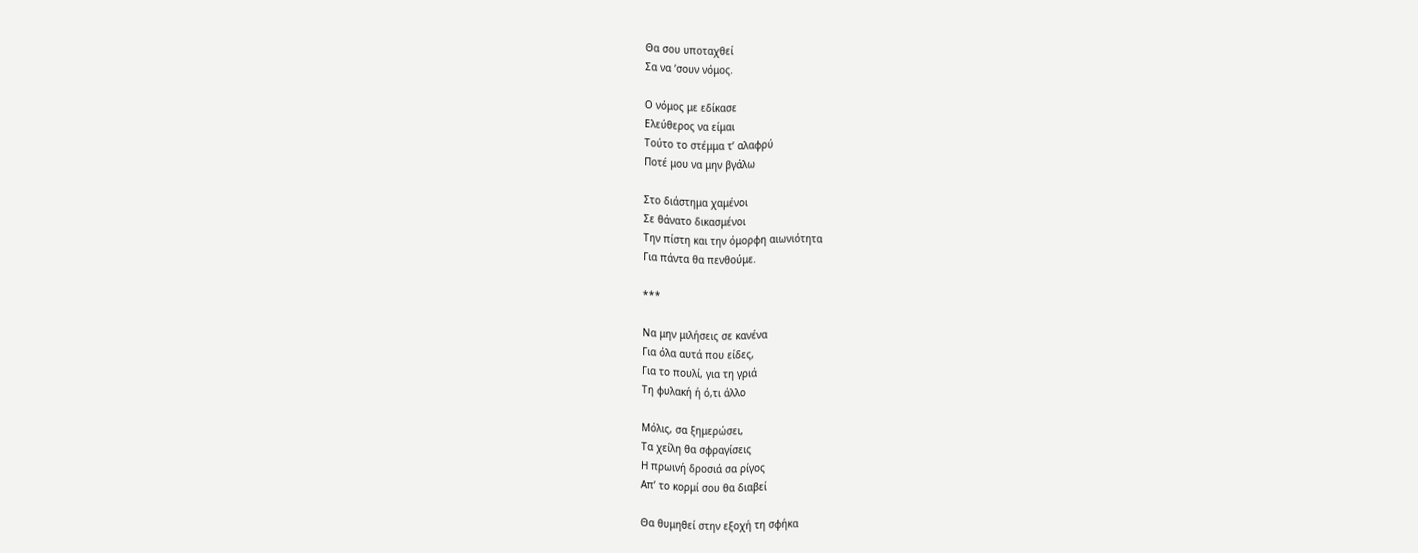Θα σου υποταχθεί
Σα να ‘σουν νόμος.

Ο νόμος με εδίκασε
Ελεύθερος να είμαι
Τούτο το στέμμα τ’ αλαφρύ
Ποτέ μου να μην βγάλω

Στο διάστημα χαμένοι
Σε θάνατο δικασμένοι
Την πίστη και την όμορφη αιωνιότητα
Για πάντα θα πενθούμε.

***

Να μην μιλήσεις σε κανένα
Για όλα αυτά που είδες,
Για το πουλί, για τη γριά
Τη φυλακή ή ό,τι άλλο

Μόλις, σα ξημερώσει,
Τα χείλη θα σφραγίσεις
Η πρωινή δροσιά σα ρίγος
Απ’ το κορμί σου θα διαβεί

Θα θυμηθεί στην εξοχή τη σφήκα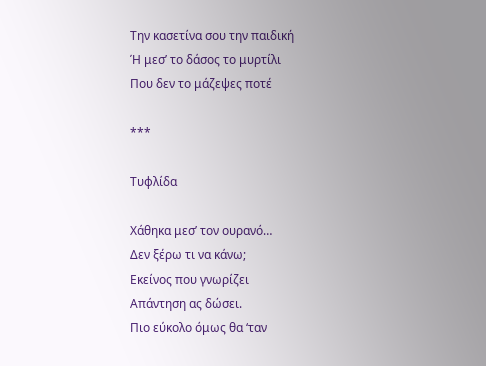Την κασετίνα σου την παιδική
Ή μεσ’ το δάσος το μυρτίλι
Που δεν το μάζεψες ποτέ

***

Τυφλίδα

Χάθηκα μεσ’ τον ουρανό…
Δεν ξέρω τι να κάνω;
Εκείνος που γνωρίζει
Απάντηση ας δώσει.
Πιο εύκολο όμως θα ‘ταν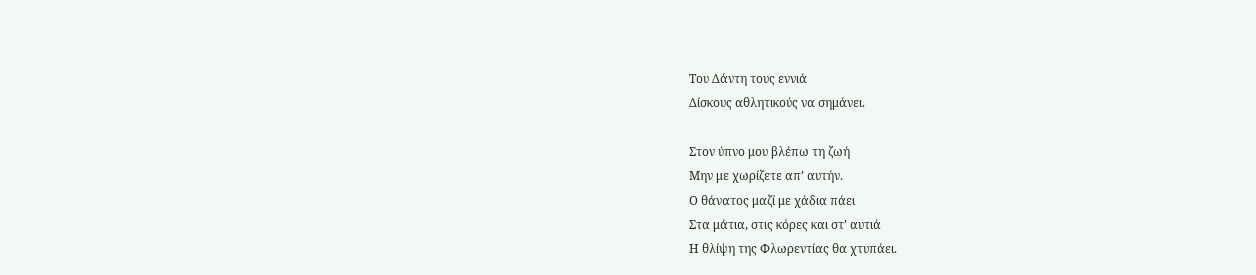Του Δάντη τους εννιά
Δίσκους αθλητικούς να σημάνει.

Στον ύπνο μου βλέπω τη ζωή
Μην με χωρίζετε απ’ αυτήν.
Ο θάνατος μαζί με χάδια πάει
Στα μάτια, στις κόρες και στ’ αυτιά
Η θλίψη της Φλωρεντίας θα χτυπάει.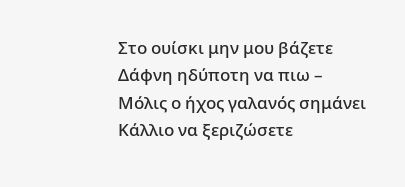Στο ουίσκι μην μου βάζετε
Δάφνη ηδύποτη να πιω –
Μόλις ο ήχος γαλανός σημάνει
Κάλλιο να ξεριζώσετε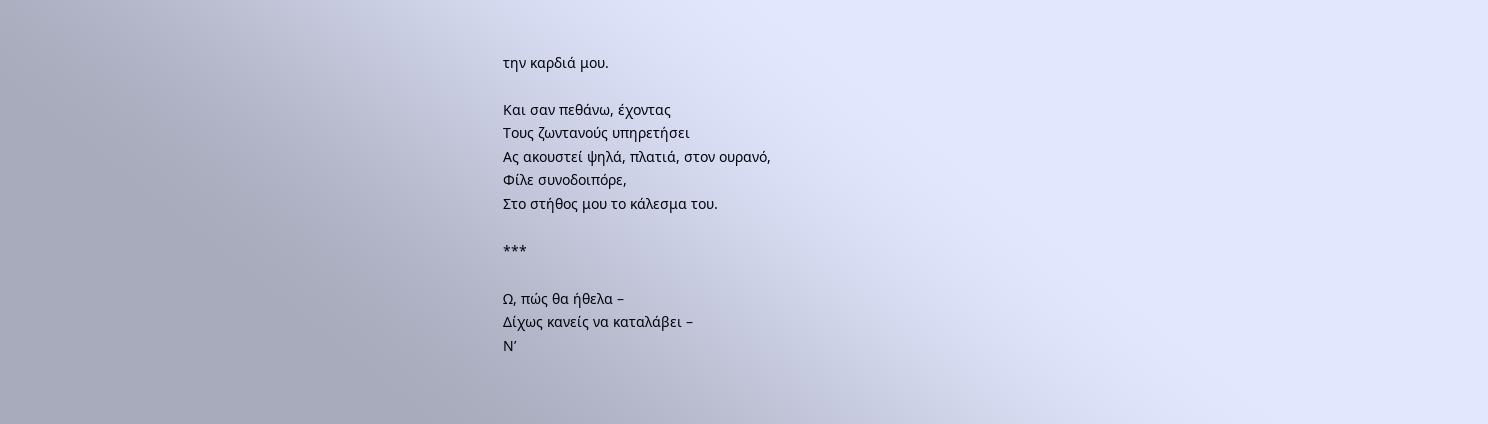την καρδιά μου.

Και σαν πεθάνω, έχοντας
Τους ζωντανούς υπηρετήσει
Ας ακουστεί ψηλά, πλατιά, στον ουρανό,
Φίλε συνοδοιπόρε,
Στο στήθος μου το κάλεσμα του.

***

Ω, πώς θα ήθελα –
Δίχως κανείς να καταλάβει –
Ν’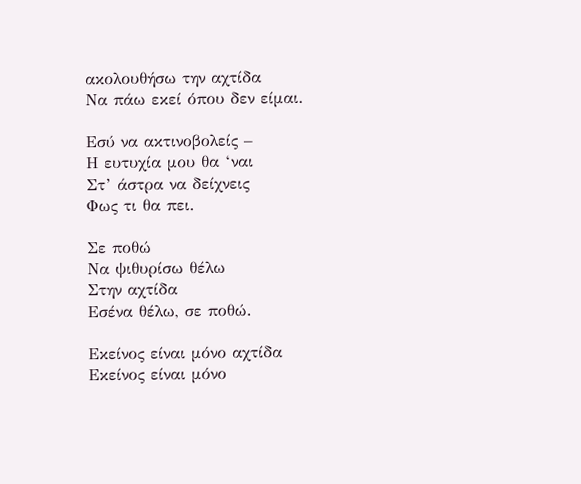ακολουθήσω την αχτίδα
Να πάω εκεί όπου δεν είμαι.

Εσύ να ακτινοβολείς –
Η ευτυχία μου θα ‘ναι
Στ’ άστρα να δείχνεις
Φως τι θα πει.

Σε ποθώ
Να ψιθυρίσω θέλω
Στην αχτίδα
Εσένα θέλω, σε ποθώ.

Εκείνος είναι μόνο αχτίδα
Εκείνος είναι μόνο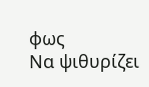φως
Να ψιθυρίζει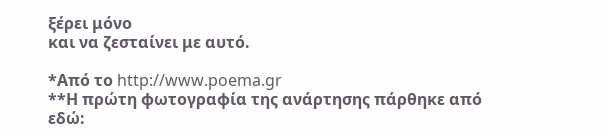ξέρει μόνο
και να ζεσταίνει με αυτό.

*Από το http://www.poema.gr
**Η πρώτη φωτογραφία της ανάρτησης πάρθηκε από εδώ: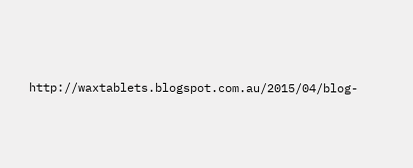http://waxtablets.blogspot.com.au/2015/04/blog-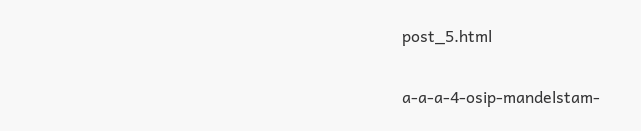post_5.html

a-a-a-4-osip-mandelstam-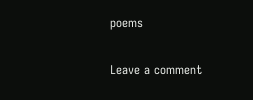poems

Leave a comment